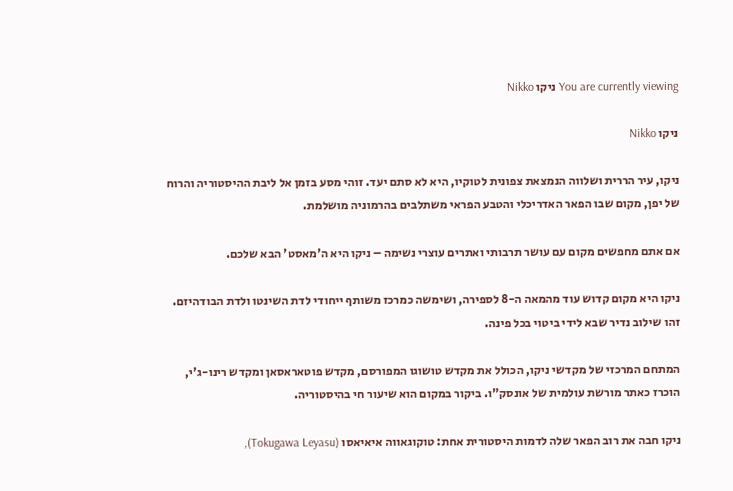You are currently viewing ניקו Nikko

ניקו Nikko

ניקו, עיר הררית ושלווה הנמצאת צפונית לטוקיו, היא לא סתם יעד. זוהי מסע בזמן אל ליבת ההיסטוריה והרוח של יפן, מקום שבו הפאר האדריכלי והטבע הפראי משתלבים בהרמוניה מושלמת.

אם אתם מחפשים מקום עם עושר תרבותי ואתרים עוצרי נשימה – ניקו היא ה'מאסט' הבא שלכם.

ניקו היא מקום קדוש עוד מהמאה ה-8 לספירה, ושימשה כמרכז משותף ייחודי לדת השינטו ולדת הבודהיזם. זהו שילוב נדיר שבא לידי ביטוי בכל פינה.

המתחם המרכזי של מקדשי ניקו, הכולל את מקדש טושוגו המפורסם, מקדש פוטאראסאן ומקדש רינו-ג'י, הוכרז כאתר מורשת עולמית של אונסק"ו. ביקור במקום הוא שיעור חי בהיסטוריה.

ניקו חבה את רוב הפאר שלה לדמות היסטורית אחת: טוקוגאווה איאיאסו (Tokugawa Leyasu),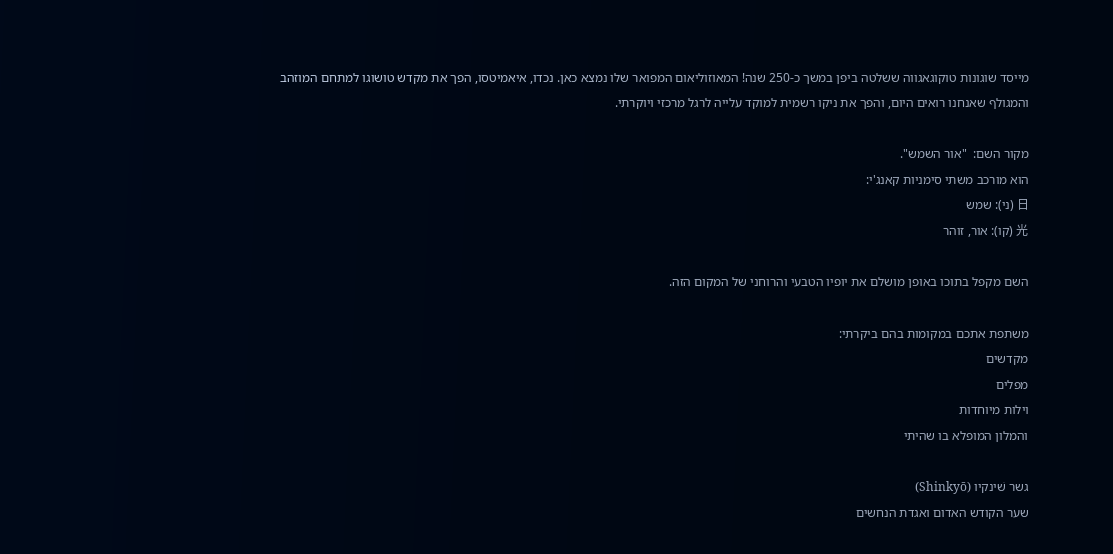מייסד שוגונות טוקוגאגווה ששלטה ביפן במשך כ-250 שנה! המאוזוליאום המפואר שלו נמצא כאן. נכדו, איאמיטסו, הפך את מקדש טושוגו למתחם המוזהב והמגולף שאנחנו רואים היום, והפך את ניקו רשמית למוקד עלייה לרגל מרכזי ויוקרתי.

מקור השם:  "אור השמש".
הוא מורכב משתי סימניות קאנג'י:
日 (ני): שמש
光 (קו): אור, זוהר

השם מקפל בתוכו באופן מושלם את יופיו הטבעי והרוחני של המקום הזה.

משתפת אתכם במקומות בהם ביקרתי:
מקדשים
מפלים
וילות מיוחדות
והמלון המופלא בו שהיתי

גשר שׁינקיו (Shinkyō)
שער הקודש האדום ואגדת הנחשים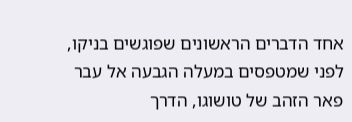אחד הדברים הראשונים שפוגשים בניקו, לפני שמטפסים במעלה הגבעה אל עבר פאר הזהב של טושוגו, הדרך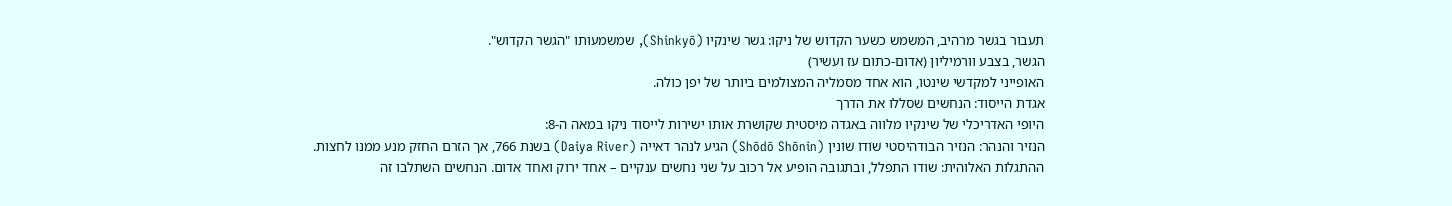תעבור בגשר מרהיב, המשמש כשער הקדוש של ניקו: גשר שׁינקיו (Shinkyō), שמשמעותו "הגשר הקדוש".
הגשר, בצבע וורמיליון (אדום-כתום עז ועשיר)
האופייני למקדשי שינטו, הוא אחד מסמליה המצולמים ביותר של יפן כולה.
אגדת הייסוד: הנחשים שסללו את הדרך
היופי האדריכלי של שינקיו מלווה באגדה מיסטית שקושרת אותו ישירות לייסוד ניקו במאה ה-8:
הנזיר והנהר: הנזיר הבודהיסטי שׁוֹדוֹ שׁוֹנין (Shōdō Shōnin) הגיע לנהר דאייה (Daiya River) בשנת 766, אך הזרם החזק מנע ממנו לחצות.
ההתגלות האלוהית: שודו התפלל, ובתגובה הופיע אל רכוב על שני נחשים ענקיים – אחד ירוק ואחד אדום. הנחשים השתלבו זה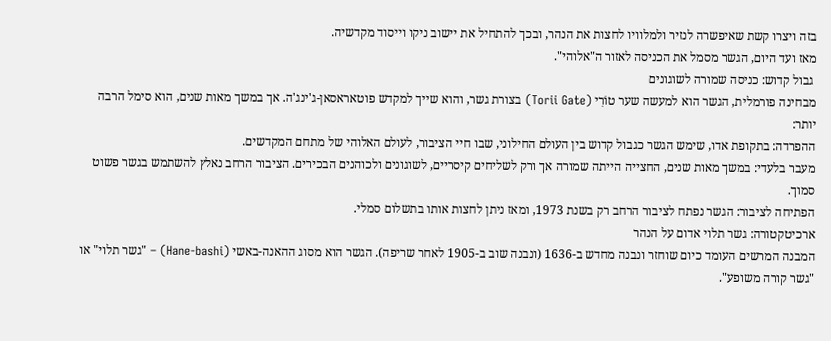בזה ויצרו קשת שאיפשרה לנזיר ולמלוויו לחצות את הנהר, ובכך להתחיל את יישוב ניקו וייסוד מקדשיה.
מאז ועד היום, הגשר מסמל את הכניסה לאזור ה"אלוהי".
 גבול קדוש: כניסה שמורה לשוגונים
מבחינה פורמלית, הגשר הוא למעשה שער טוֹרִי (Torii Gate) בצורת גשר, והוא שייך למקדש פוטאראסאן-ג'ינג'ה. אך במשך מאות שנים, הוא סימל הרבה יותר:
ההפרדה: בתקופת אדו, שימש הגשר כגבול קדוש בין העולם החילוני, שבו חיי הציבור, לעולם האלוהי של מתחם המקדשים.
מעבר בלעדי: במשך מאות שנים, החצייה הייתה שמורה אך ורק לשליחים קיסריים, לשוגונים ולכוהנים הבכירים. הציבור הרחב נאלץ להשתמש בגשר פשוט סמוך.
הפתיחה לציבור: הגשר נפתח לציבור הרחב רק בשנת 1973, ומאז ניתן לחצות אותו בתשלום סמלי.
ארכיטקטורה: גשר תלוי אדום על הנהר
המבנה המרשים העומד כיום שוחזר ונבנה מחדש ב-1636 (ונבנה שוב ב-1905 לאחר שריפה). הגשר הוא מסוג ההאנה-באשי (Hane-bashi) – "גשר תלוי" או "גשר קורה משופע".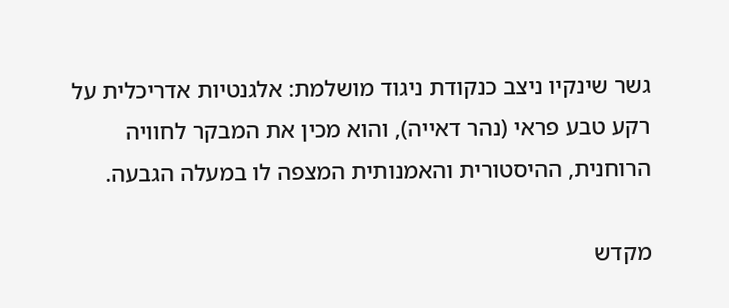גשר שינקיו ניצב כנקודת ניגוד מושלמת: אלגנטיות אדריכלית על רקע טבע פראי (נהר דאייה), והוא מכין את המבקר לחוויה הרוחנית, ההיסטורית והאמנותית המצפה לו במעלה הגבעה.

מקדש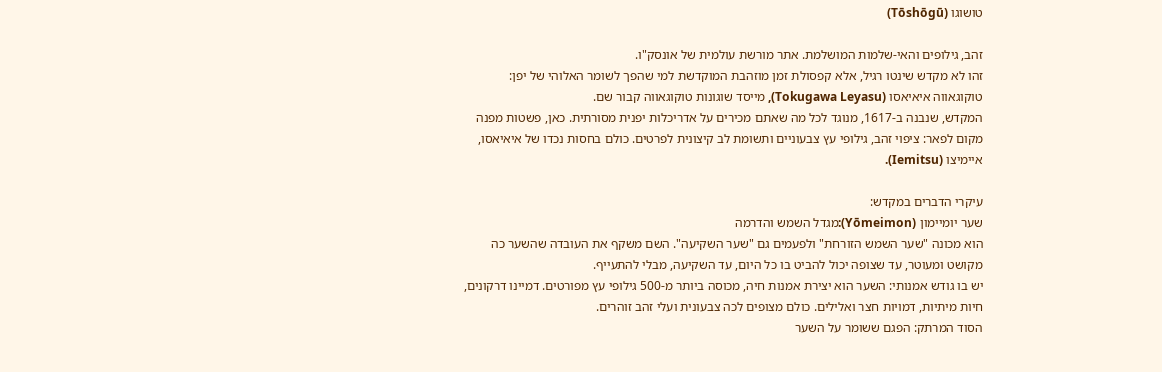טושוגו (Tōshōgū)

זהב, גילופים והאי-שלמות המושלמת. אתר מורשת עולמית של אונסק"ו.
זהו לא מקדש שינטו רגיל, אלא קפסולת זמן מוזהבת המוקדשת למי שהפך לשומר האלוהי של יפן: טוקוגאווה איאיאסו (Tokugawa Leyasu), מייסד שוגונות טוקוגאווה קבור שם.
המקדש, שנבנה ב-1617, מנוגד לכל מה שאתם מכירים על אדריכלות יפנית מסורתית. כאן, פשטות מפנה מקום לפאר: ציפוי זהב, גילופי עץ צבעוניים ותשומת לב קיצונית לפרטים. כולם בחסות נכדו של איאיאסו, איימיצו (Iemitsu).

עיקרי הדברים במקדש:
שער יומיימון (Yōmeimon):מגדל השמש והדרמה
הוא מכונה "שער השמש הזורחת" ולפעמים גם "שער השקיעה". השם משקף את העובדה שהשער כה מקושט ומעוטר, עד שצופה יכול להביט בו כל היום, עד השקיעה, מבלי להתעייף.
יש בו גודש אמנותי: השער הוא יצירת אמנות חיה, מכוסה ביותר מ-500 גילופי עץ מפורטים. דמיינו דרקונים, חיות מיתיות, דמויות חצר ואלילים. כולם מצופים לכה צבעונית ועלי זהב זוהרים.
הסוד המרתק: הפגם ששומר על השער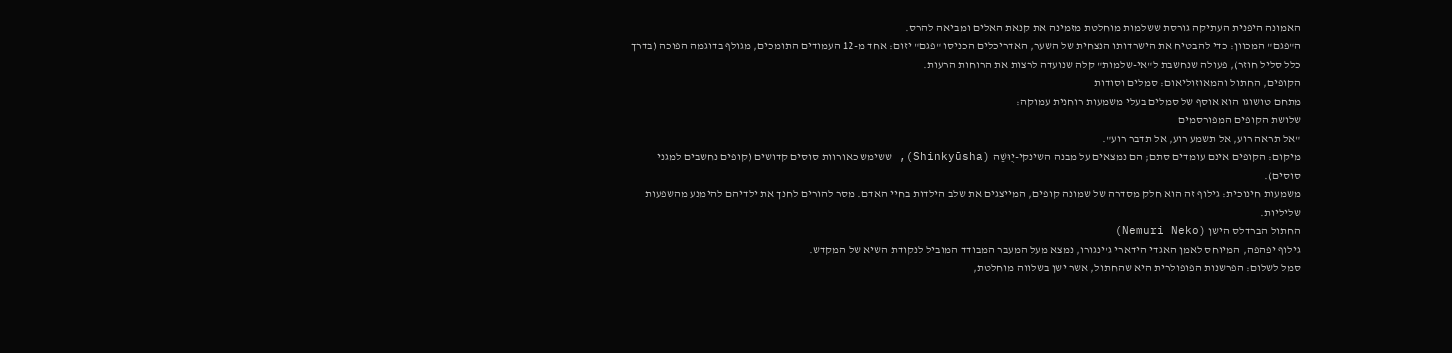האמונה היפנית העתיקה גורסת ששלמות מוחלטת מזמינה את קנאת האלים ומביאה להרס.
ה"פגם" המכוון: כדי להבטיח את הישרדותו הנצחית של השער, האדריכלים הכניסו "פגם" יזום: אחד מ-12 העמודים התומכים, מגולף בדוגמה הפוכה (בדרך כלל סליל חוזר), פעולה שנחשבת ל"אי-שלמות" קלה שנועדה לרצות את הרוחות הרעות.
הקופים, החתול והמאוזוליאום: סמלים וסודות
מתחם טושוגו הוא אוסף של סמלים בעלי משמעות רוחנית עמוקה:
שלושת הקופים המפורסמים
"אל תראה רוע, אל תשמע רוע, אל תדבר רוע".
מיקום: הקופים אינם עומדים סתם; הם נמצאים על מבנה השינקי-יֻוּשַׁה (Shinkyūsha), ששימש כאורוות סוסים קדושים (קופים נחשבים למגני סוסים).
משמעות חינוכית: גילוף זה הוא חלק מסדרה של שמונה קופים, המייצגים את שלב הילדות בחיי האדם. מסר להורים לחנך את ילדיהם להימנע מהשפעות שליליות.
החתול הברדלס הישן (Nemuri Neko)
גילוף יפהפה, המיוחס לאמן האגדי הידארי ג'ינגורו, נמצא מעל המעבר המבודד המוביל לנקודת השיא של המקדש.
סמל לשלום: הפרשנות הפופולרית היא שהחתול, אשר ישן בשלווה מוחלטת,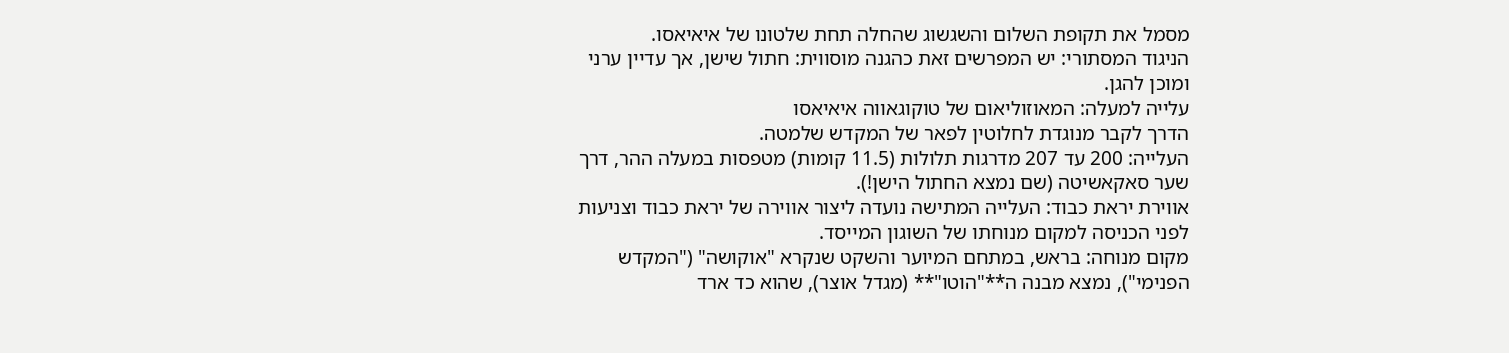מסמל את תקופת השלום והשגשוג שהחלה תחת שלטונו של איאיאסו.
הניגוד המסתורי: יש המפרשים זאת כהגנה מוסווית: חתול שישן, אך עדיין ערני ומוכן להגן.
עלייה למעלה: המאוזוליאום של טוקוגאווה איאיאסו
הדרך לקבר מנוגדת לחלוטין לפאר של המקדש שלמטה.
העלייה: 200 עד 207 מדרגות תלולות (11.5 קומות) מטפסות במעלה ההר, דרך שער סאקאשיטה (שם נמצא החתול הישן!).
אווירת יראת כבוד: העלייה המתישה נועדה ליצור אווירה של יראת כבוד וצניעות לפני הכניסה למקום מנוחתו של השוגון המייסד.
מקום מנוחה: בראש, במתחם המיוער והשקט שנקרא "אוקושה" ("המקדש הפנימי"), נמצא מבנה ה**"הוטו"** (מגדל אוצר), שהוא כד ארד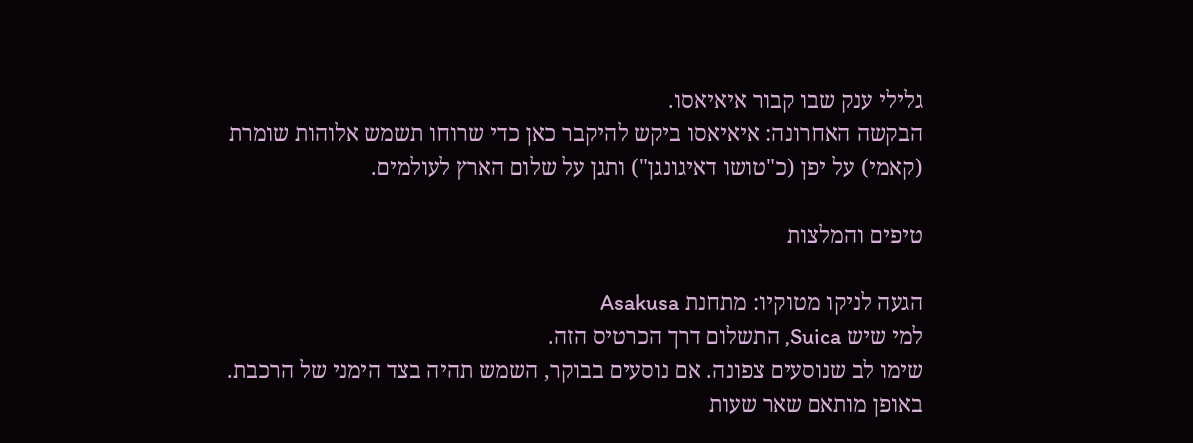גלילי ענק שבו קבור איאיאסו.
הבקשה האחרונה: איאיאסו ביקש להיקבר כאן כדי שרוחו תשמש אלוהות שומרת (קאמי) על יפן (כ"טושו דאיגונגן") ותגן על שלום הארץ לעולמים.

טיפים והמלצות

הגעה לניקו מטוקיו: מתחנת Asakusa
למי שיש Suica, התשלום דרך הכרטיס הזה.
שימו לב שנוסעים צפונה. אם נוסעים בבוקר, השמש תהיה בצד הימני של הרכבת. באופן מותאם שאר שעות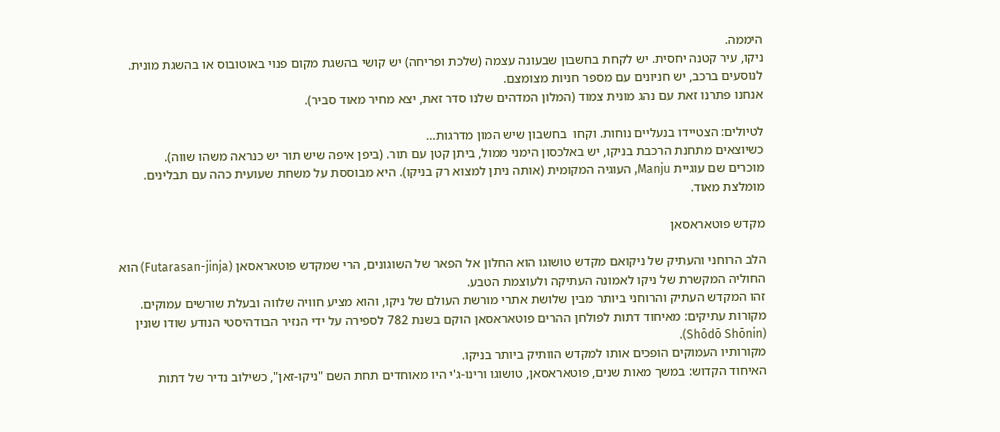היממה.
ניקו, עיר קטנה יחסית. יש לקחת בחשבון שבעונה עצמה (שלכת ופריחה) יש קושי בהשגת מקום פנוי באוטובוס או בהשגת מונית. לנוסעים ברכב, יש חניונים עם מספר חניות מצומצם.
אנחנו פתרנו זאת עם נהג מונית צמוד (המלון המדהים שלנו סדר זאת, יצא מחיר מאוד סביר).

לטיולים: הצטיידו בנעליים נוחות. וקחו  בחשבון שיש המון מדרגות…
כשיוצאים מתחנת הרכבת בניקו, יש באלכסון הימני ממול, ביתן קטן עם תור. (ביפן איפה שיש תור יש כנראה משהו שווה).
מוכרים שם עוגיית Manju, העוגיה המקומית (אותה ניתן למצוא רק בניקו). היא מבוססת על משחת שעועית כהה עם תבלינים. מומלצת מאוד.

מקדש פוטאראסאן

הלב הרוחני והעתיק של ניקואם מקדש טושוגו הוא החלון אל הפאר של השוגונים, הרי שמקדש פוטאראסאן (Futarasan-jinja) הוא החוליה המקשרת של ניקו לאמונה העתיקה ולעוצמת הטבע.
זהו המקדש העתיק והרוחני ביותר מבין שלושת אתרי מורשת העולם של ניקו, והוא מציע חוויה שלווה ובעלת שורשים עמוקים.
מקורות עתיקים: מאיחוד דתות לפולחן ההרים פוטאראסאן הוקם בשנת 782 לספירה על ידי הנזיר הבודהיסטי הנודע שודו שונין (Shōdō Shōnin).
מקורותיו העמוקים הופכים אותו למקדש הוותיק ביותר בניקו.
האיחוד הקדוש: במשך מאות שנים, פוטאראסאן, טושוגו ורינו-ג'י היו מאוחדים תחת השם "ניקו-זאן", כשילוב נדיר של דתות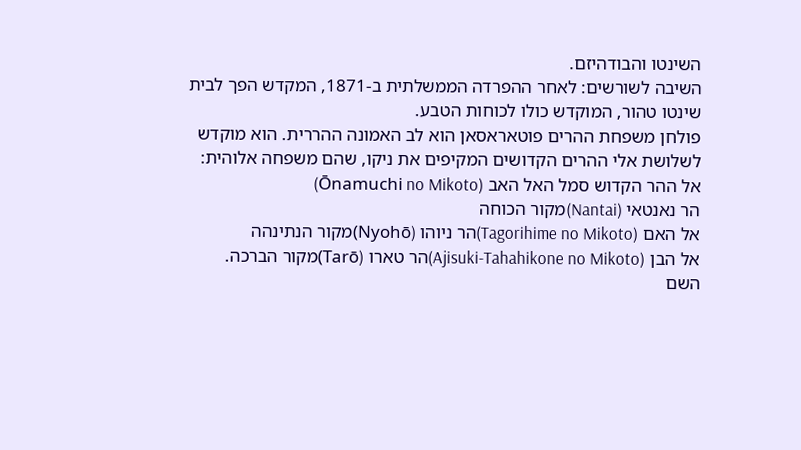השינטו והבודהיזם.
השיבה לשורשים: לאחר ההפרדה הממשלתית ב-1871, המקדש הפך לבית שינטו טהור, המוקדש כולו לכוחות הטבע.
פולחן משפחת ההרים פוטאראסאן הוא לב האמונה ההררית. הוא מוקדש לשלושת אלי ההרים הקדושים המקיפים את ניקו, שהם משפחה אלוהית:
אל ההר הקדוש סמל האל האב (Ōnamuchi no Mikoto)
הר נאנטאי (Nantai)מקור הכוחה
אל האם (Tagorihime no Mikoto)הר ניוהו (Nyohō)מקור הנתינהה
אל הבן (Ajisuki-Tahahikone no Mikoto)הר טארו (Tarō)מקור הברכה.
השם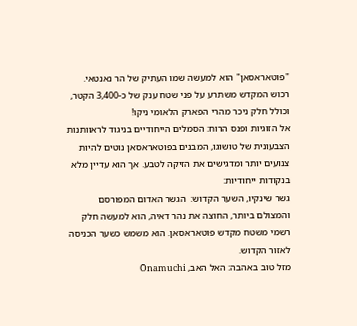"פוטאראסאן" הוא למעשה שמו העתיק של הר נאנטאי.
רכוש המקדש משתרע על פני שטח ענק של כ-3,400 הקטר, וכולל חלק ניכר מהרי הפארק הלאומי ניקו!
אל הזוגיות ופנס הרוח: הסמלים הייחודיים בניגוד לראוותנות הצבעונית של טושוגו, המבנים בפוטאראסאן נוטים להיות צנועים יותר ומדגישים את הזיקה לטבע. אך הוא עדיין מלא בנקודות ייחודיות:
גשר שינקיו, השער הקדוש:  הגשר האדום המפורסם והמצולם ביותר, החוצה את נהר דאיה, הוא למעשה חלק רשמי משטח מקדש פוטאראסאן. הוא משמש כשער הכניסה לאזור הקדוש.
מזל טוב באהבה: האל האב, Ōnamuchi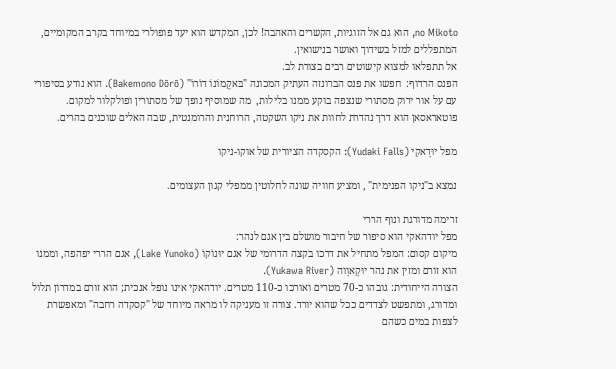no Mikoto, הוא גם אל הזוגיות, הקשרים והאהבה! לכן, המקדש הוא יעד פופולרי במיוחד בקרב המקומיים, המתפללים למזל בשידוך ואושר בנישואין.
אל תתפלאו למצוא קישוטים רבים בצורת לב.
הפנס הרדוף:  חפשו את פנס הברונזה העתיק המכונה "בּאקֶמוֹנוֹ דוֹרוֹ" (Bakemono Dōrō). הוא נודע בסיפורי עם על אור ירוק מסתורי שנצפה בוקע ממנו בלילות,  מה שמוסיף נופך של מסתורין ופולקלור למקום.
פוטאראסאן הוא דרך נהדרת לחוות את ניקו השקטה, הרוחנית והרומנטית, שבה האלים שוכנים בהרים.

מפל יוּדָאקִי (Yudaki Falls): הקסקדה הציורית של אוקו-ניקו

נמצא ב"ניקו הפנימית" , ומציע חוויה שונה לחלוטין ממפלי קגון העצומים.

זרימה מדורגת ונוף הררי
מפל יודהאקי הוא סיפור של חיבור מושלם בין אגם לנהר:
מיקום קסום: המפל מתחיל את דרכו בקצה הדרומי של אגם יוּנוֹקוֹ (Lake Yunoko), אגם הררי יפהפה, וממנו הוא זורם ומזין את נהר יוּקָאוָוה (Yukawa River).
הצורה הייחודית: גובהו כ-70 מטרים ואורכו כ-110 מטרים. יודהאקי אינו נופל אנכית; הוא זורם במדרון תלול ומדורג, ומתפשט לצדדים ככל שהוא יורד. צורה זו מעניקה לו מראה מיוחד של "קסקדה רחבה" ומאפשרת לצפות במים כשהם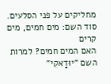מחליקים על פני הסלעים.
סוד השם: מים חמים, מים קרים
האם המים חמים? למרות השם "יוּדָאקִי"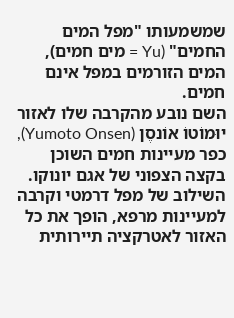שמשמעותו "מפל המים החמים" (Yu = מים חמים), המים הזורמים במפל אינם חמים.
השם נובע מהקרבה שלו לאזור יוּמוֹטוֹ אוֹנסֶן (Yumoto Onsen), כפר מעיינות חמים השוכן בקצה הצפוני של אגם יונוקו. השילוב של מפל דרמטי וקרבה למעיינות מרפא, הופך את כל האזור לאטרקציה תיירותית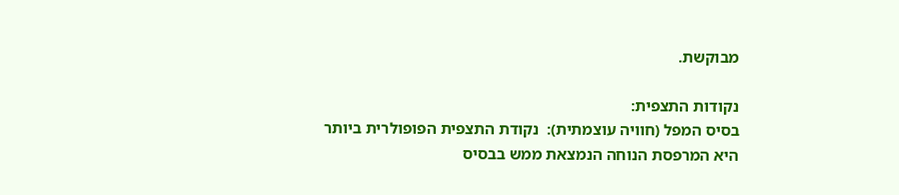מבוקשת.

נקודות התצפית:
בסיס המפל (חוויה עוצמתית):  נקודת התצפית הפופולרית ביותר היא המרפסת הנוחה הנמצאת ממש בבסיס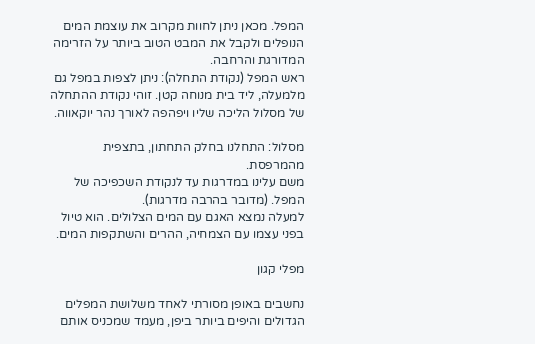המפל. מכאן ניתן לחוות מקרוב את עוצמת המים הנופלים ולקבל את המבט הטוב ביותר על הזרימה המדורגת והרחבה.
ראש המפל (נקודת התחלה): ניתן לצפות במפל גם מלמעלה, ליד בית מנוחה קטן. זוהי נקודת ההתחלה של מסלול הליכה שליו ויפהפה לאורך נהר יוקאווה.

מסלול: התחלנו בחלק התחתון, בתצפית מהמרפסת.
משם עלינו במדרגות עד לנקודת השכפיכה של המפל. (מדובר בהרבה מדרגות).
למעלה נמצא האגם עם המים הצלולים. הוא טיול בפני עצמו עם הצמחיה, ההרים והשתקפות המים.

מפלי קגון

נחשבים באופן מסורתי לאחד משלושת המפלים הגדולים והיפים ביותר ביפן, מעמד שמכניס אותם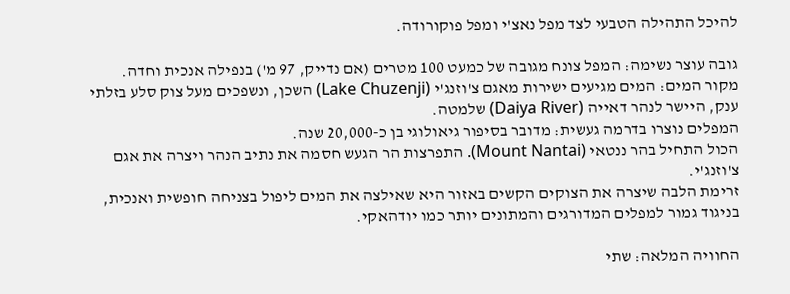להיכל התהילה הטבעי לצד מפל נאצ'י ומפל פוקורודה.

גובה עוצר נשימה: המפל צונח מגובה של כמעט 100 מטרים (אם נדייק, 97 מ') בנפילה אנכית וחדה.
מקור המים: המים מגיעים ישירות מאגם צ'וזנג'י (Lake Chuzenji) השכן, ונשפכים מעל צוק סלע בזלתי ענק, היישר לנהר דאייה (Daiya River) שלמטה.
המפלים נוצרו בדרמה געשית: מדובר בסיפור גיאולוגי בן כ-20,000 שנה.
הכול התחיל בהר ננטאי (Mount Nantai). התפרצות הר הגעש חסמה את נתיב הנהר ויצרה את אגם צ'וזנג'י.
זרימת הלבה שיצרה את הצוקים הקשים באזור היא שאילצה את המים ליפול בצניחה חופשית ואנכית, בניגוד גמור למפלים המדורגים והמתונים יותר כמו יודהאקי.

החוויה המלאה: שתי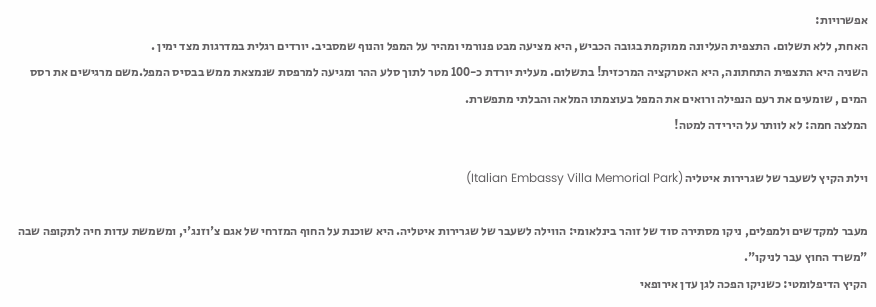אפשרויות:
האחת, ללא תשלום. התצפית העליונה ממוקמת בגובה הכביש, היא מציעה מבט פנורמי ומהיר על המפל והנוף שמסביב. יורדים רגלית במדרגות מצד ימין .
השניה היא התצפית התחתונה, היא האטרקציה המרכזית! בתשלום. מעלית יורדת כ-100 מטר לתוך סלע ההר ומגיעה למרפסת שנמצאת ממש בבסיס המפל.משם מרגישים את רסס המים , שומעים את רעם הנפילה ורואים את המפל בעוצמתו המלאה והבלתי מתפשרת.
המלצה חמה: לא לוותר על הירידה למטה!

וילת הקיץ לשעבר של שגרירות איטליה (Italian Embassy Villa Memorial Park)

מעבר למקדשים ולמפלים, ניקו מסתירה סוד של זוהר בינלאומי: הווילה לשעבר של שגרירות איטליה. היא שוכנת על החוף המזרחי של אגם צ'וזנג'י, ומשמשת עדות חיה לתקופה שבה "משרד החוץ עבר לניקו".
הקיץ הדיפלומטי: כשניקו הפכה לגן עדן אירופאי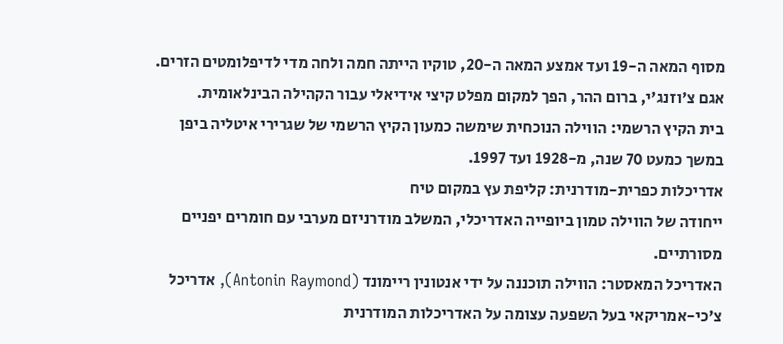מסוף המאה ה-19 ועד אמצע המאה ה-20, טוקיו הייתה חמה ולחה מדי לדיפלומטים הזרים. אגם צ'וזנג'י, ברום ההר, הפך למקום מפלט קיצי אידיאלי עבור הקהילה הבינלאומית.
בית הקיץ הרשמי: הווילה הנוכחית שימשה כמעון הקיץ הרשמי של שגרירי איטליה ביפן במשך כמעט 70 שנה, מ-1928 ועד 1997.
אדריכלות כפרית-מודרנית: קליפת עץ במקום טיח
ייחודה של הווילה טמון ביופייה האדריכלי, המשלב מודרניזם מערבי עם חומרים יפניים מסורתיים.
האדריכל המאסטר: הווילה תוכננה על ידי אנטונין ריימונד (Antonin Raymond), אדריכל צ'כי-אמריקאי בעל השפעה עצומה על האדריכלות המודרנית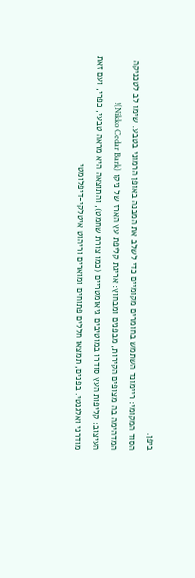ביפן.
הסוד המקומי: ריימונד השתמש בחומרים מקומיים כדי לשלב את המבנה באופן הרמוני בטבע. שימו לב לטכניקה המדהימה בה מצופים הקירות, מבפנים ומבחוץ: אריגת קליפת עץ הארז של ניקו (Nikko Cedar Bark)!
העיצוב: קליפות העץ סודרו במוטיבים גיאומטריים (כמו צורת שחמט), והתוצאה היא מראה טבעי, כפרי, ועם זאת מודרני ואלגנטי. בפנים, תמצאו חללים פתוחים ומוארים וריהוט איטלקי-דיפלומטי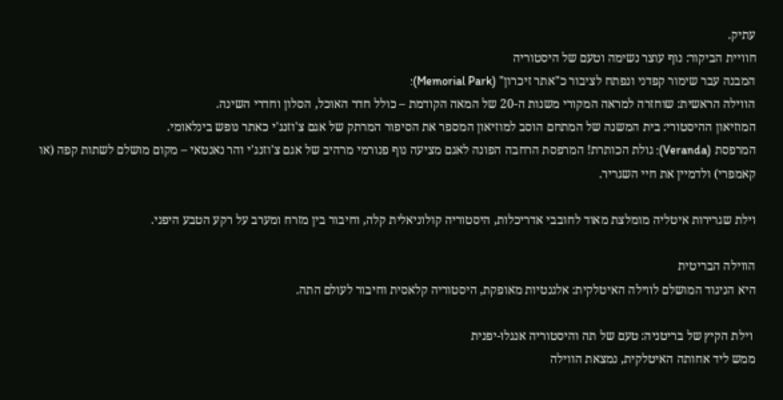עתיק.
חוויית הביקור: נוף עוצר נשימה וטעם של היסטוריה
המבנה עבר שימור קפדני ונפתח לציבור כ"אתר זיכרון" (Memorial Park):
הווילה הראשית: שוחזרה למראה המקורי משנות ה-20 של המאה הקודמת – כולל חדר האוכל, הסלון וחדרי השינה.
המוזיאון ההיסטורי: בית המשנה של המתחם הוסב למוזיאון המספר את הסיפור המרתק של אגם צ'וזנג'י כאתר נופש בינלאומי.
המרפסת (Veranda): גולת הכותרת! המרפסת הרחבה הפונה לאגם מציעה נוף פנורמי מרהיב של אגם צ'וזנג'י והר נאנטאי – מקום מושלם לשתות קפה (או קאמפרי) ולדמיין את חיי השגריר.

וילת שגרירות איטליה מומלצת מאוד לחובבי אדריכלות, היסטוריה קולוניאלית קלה, וחיבור בין מזרח ומערב על רקע הטבע היפני.

הווילה הבריטית
היא הניגוד המושלם לווילה האיטלקית: אלגנטיות מאופקת, היסטוריה קלאסית וחיבור לעולם התה.

 וילת הקיץ של בריטניה: טעם של תה והיסטוריה אנגלו-יפנית
ממש ליד אחותה האיטלקית, נמצאת הווילה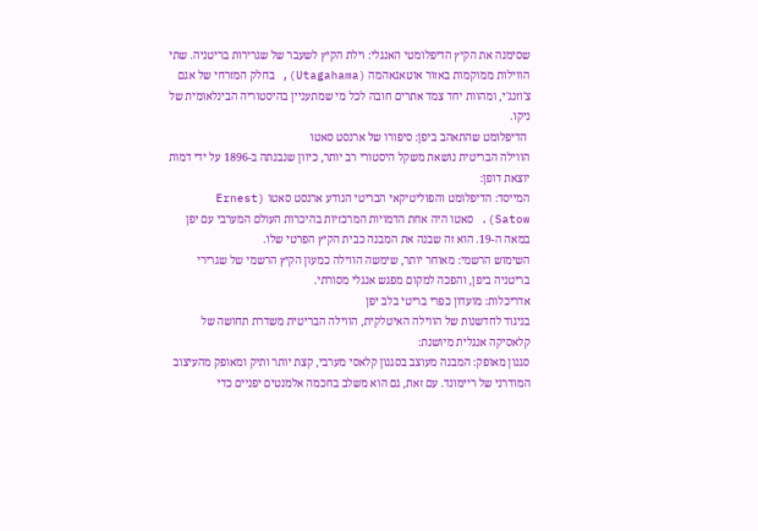שסימנה את הקיץ הדיפלומטי האנגלי: וילת הקיץ לשעבר של שגרירות בריטניה. שתי הווילות ממוקמות באזור אוטאגאהמה (Utagahama), בחלק המזרחי של אגם צ'וזנג'י, ומהוות יחד צמד אתרים חובה לכל מי שמתעניין בהיסטוריה הבינלאומית של ניקו.
 הדיפלומט שהתאהב ביפן: סיפורו של ארנסט סאטו
הווילה הבריטית נושאת משקל היסטורי רב יותר, כיוון שנבנתה ב-1896 על ידי דמות יוצאת דופן:
המייסד: הדיפלומט והפוליטיקאי הבריטי הנודע ארנסט סאטו (Ernest Satow). סאטו היה אחת הדמויות המרכזיות בהיכרות העולם המערבי עם יפן במאה ה-19. הוא זה שבנה את המבנה כבית הקיץ הפרטי שלו.
השימוש הרשמי: מאוחר יותר, שימשה הווילה כמעון הקיץ הרשמי של שגרירי בריטניה ביפן, והפכה למקום מפגש אנגלי מסורתי.
אדריכלות: מועדון כפרי בריטי בלב יפן
בניגוד לחדשנות של הווילה האיטלקית, הווילה הבריטית משדרת תחושה של קלאסיקה אנגלית מיושנת:
סגנון מאופק: המבנה מעוצב בסגנון קלאסי מערבי, קצת יותר ותיק ומאופק מהעיצוב המודרני של ריימונד. עם זאת, גם הוא משלב בחכמה אלמנטים יפניים כדי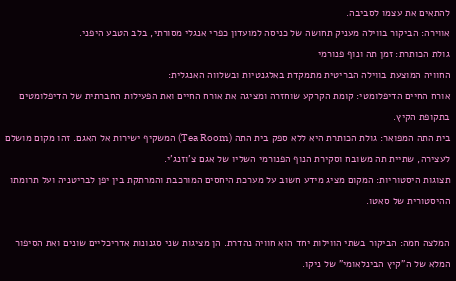להתאים את עצמו לסביבה.
אווירה: הביקור בווילה מעניק תחושה של כניסה למועדון כפרי אנגלי מסורתי, בלב הטבע היפני.
גולת הכותרת: זמן תה ונוף פנורמי
החוויה המוצעת בווילה הבריטית מתמקדת באלגנטיות ובשלווה האנגלית:
אורח החיים הדיפלומטי: קומת הקרקע שוחזרה ומציגה את אורח החיים ואת הפעילות החברתית של הדיפלומטים בתקופת הקיץ.
בית התה המפואר: גולת הכותרת היא ללא ספק בית התה (Tea Room) המשקיף ישירות אל האגם. זהו מקום מושלם לעצירה, שתיית תה משובח וסקירת הנוף הפנורמי השליו של אגם צ'וזנג'י.
תצוגות היסטוריות: המקום מציג מידע חשוב על מערכת היחסים המורכבת והמרתקת בין יפן לבריטניה ועל תרומתו ההיסטורית של סאטו.

המלצה חמה: הביקור בשתי הווילות יחד הוא חוויה נהדרת. הן מציגות שני סגנונות אדריכליים שונים ואת הסיפור המלא של ה"קיץ הבינלאומי" של ניקו.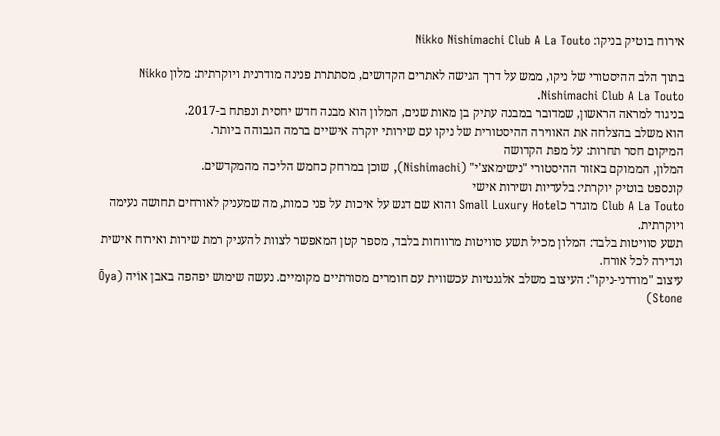אירוח בוטיק בניקו: Nikko Nishimachi Club A La Touto

בתוך הלב ההיסטורי של ניקו, ממש על דרך הגישה לאתרים הקדושים, מסתתרת פנינה מודרנית ויוקרתית: מלון Nikko Nishimachi Club A La Touto.
בניגוד למראה הראשון, שמדובר במבנה עתיק בן מאות שנים, המלון הוא מבנה חדש יחסית ונפתח ב-2017.
הוא משלב בהצלחה את האווירה ההיסטורית של ניקו עם שירותי יוקרה אישיים ברמה הגבוהה ביותר.
המיקום חסר תחרות: על מפת הקדושה
המלון, הממוקם באזור ההיסטורי "נישימאצ'י" (Nishimachi), שוכן במרחק כחמש הליכה מהמקדשים.
קונספט בוטיק יוקרתי: בלעדיות ושירות אישי
Club A La Touto מוגדר כSmall Luxury Hotel והוא שם דגש על איכות על פני כמות, מה שמעניק לאורחים תחושה נעימה ויוקרתית.
תשע סוויטות בלבד: המלון מכיל תשע סוויטות מרווחות בלבד, מספר קטן המאפשר לצוות להעניק רמת שירות ואירוח אישית ונדירה לכל אורח.
עיצוב "מודרני-ניקו": העיצוב משלב אלגנטיות עכשווית עם חומרים מסורתיים מקומיים. נעשה שימוש יפהפה באבן אוֹיה (Ōya Stone)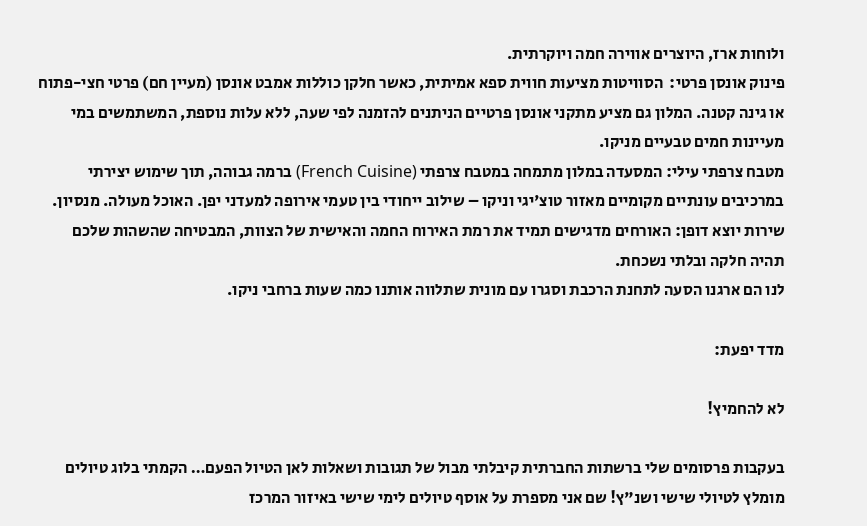ולוחות ארז, היוצרים אווירה חמה ויוקרתית.
פינוק אונסן פרטי:  הסוויטות מציעות חווית ספא אמיתית, כאשר חלקן כוללות אמבט אונסן (מעיין חם) פרטי חצי-פתוח או גינה קטנה. המלון גם מציע מתקני אונסן פרטיים הניתנים להזמנה לפי שעה, ללא עלות נוספת, המשתמשים במי מעיינות חמים טבעיים מניקו.
מטבח צרפתי עילי: המסעדה במלון מתמחה במטבח צרפתי (French Cuisine) ברמה גבוהה, תוך שימוש יצירתי במרכיבים עונתיים מקומיים מאזור טוצ'יגי וניקו – שילוב ייחודי בין טעמי אירופה למעדני יפן. האוכל מעולה. מנסיון.
שירות יוצא דופן: האורחים מדגישים תמיד את רמת האירוח החמה והאישית של הצוות, המבטיחה שהשהות שלכם תהיה חלקה ובלתי נשכחת.
לנו הם ארגנו הסעה לתחנת הרכבת וסגרו עם מונית שתלווה אותנו כמה שעות ברחבי ניקו.

מדד יפעת:

לא להחמיץ!

בעקבות פרסומים שלי ברשתות החברתית קיבלתי מבול של תגובות ושאלות לאן הטיול הפעם… הקמתי בלוג טיולים מומלץ לטיולי שישי ושנ"ץ! שם אני מספרת על אוסף טיולים לימי שישי באיזור המרכז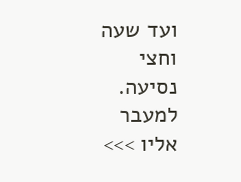ועד שעה וחצי נסיעה. למעבר אליו >>>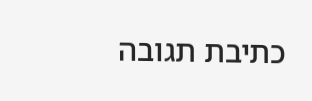כתיבת תגובה